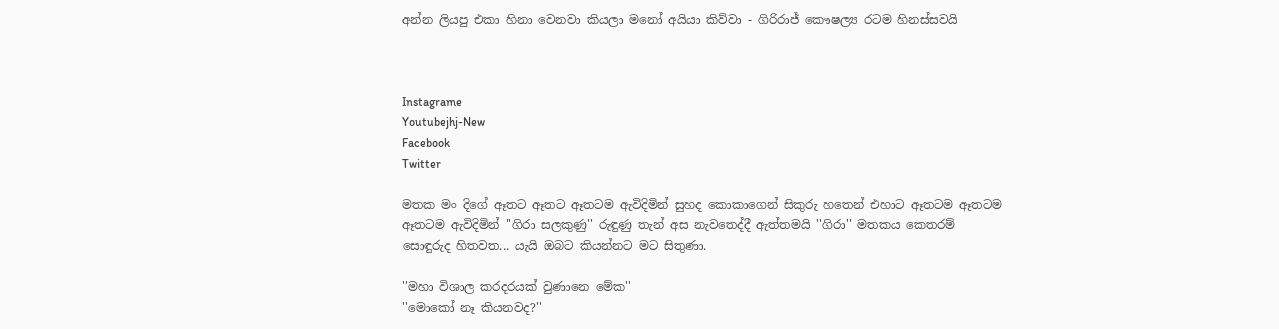අන්න ලියපු එකා හිනා වෙනවා කියලා මනෝ අයියා කිව්වා - ගිරිරාජ් කෞෂල්‍ය රටම හිනස්සවයි



Instagrame
Youtubejhj-New
Facebook
Twitter

මතක මං දිගේ ඈතට ඈතට ඈතටම ඇවිදිමින් සුහද කොකාගෙන් සිකුරු හතෙන් එහාට ඈතටම ඈතටම ඈතටම ඇවිදිමින් ''ගිරා සලකුණු'' රුඳුණු තැන් අස නැවතෙද්දී ඇත්තමයි ''ගිරා'' මතකය කෙතරම් සොඳුරුද හිතවත... යැයි ඔබට කියන්නට මට සිතුණා.

''මහා විශාල කරදරයක් වුණානෙ මේක''
''මොකෝ නෑ කියනවද?''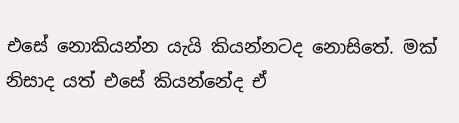එසේ නොකියන්න යැයි කියන්නටද නොසිතේ. මක් නිසාද යත් එසේ කියන්නේද ඒ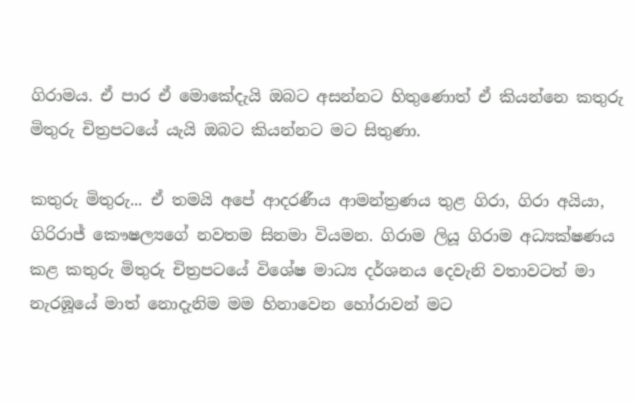ගිරාමය. ඒ පාර ඒ මොකේදැයි ඔබට අසන්නට හිතුණොත් ඒ කියන්නෙ කතුරු මිතුරු චිත්‍රපටයේ යැයි ඔබට කියන්නට මට සිතුණා.

කතුරු මිතුරු... ඒ තමයි අපේ ආදරණීය ආමන්ත්‍රණය තුළ ගිරා, ගිරා අයියා, ගිරිරාජ් කෞෂල්‍යගේ නවතම සිනමා වියමන. ගිරාම ලියූ ගිරාම අධ්‍යක්ෂණය කළ කතුරු මිතුරු චිත්‍රපටයේ විශේෂ මාධ්‍ය දර්ශනය දෙවැනි වතාවටත් මා නැරඹූයේ මාත් නොදැනිම මම හිනාවෙන හෝරාවන් මට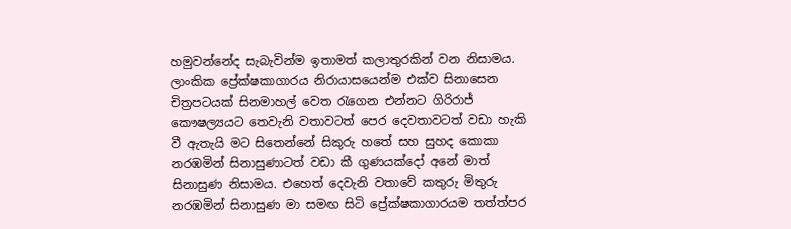හමුවන්නේද සැබැවින්ම ඉතාමත් කලාතුරකින් වන නිසාමය. ලාංකික ප්‍රේක්ෂකාගාරය නිරායාසයෙන්ම එක්ව සිනාසෙන චිත්‍රපටයක් සිනමාහල් වෙත රැගෙන එන්නට ගිරිරාජ් කෞෂල්‍යයට තෙවැනි වතාවටත් පෙර දෙවතාවටත් වඩා හැකි වී ඇතැයි මට සිතෙන්නේ සිකුරු හතේ සහ සුහද කොකා නරඹමින් සිනාසුණාටත් වඩා කී ගුණයක්දෝ අනේ මාත් සිනාසුණ නිසාමය. එහෙත් දෙවැනි වතාවේ කතුරු මිතුරු නරඹමින් සිනාසුණ මා සමඟ සිටි ප්‍රේක්ෂකාගාරයම තත්ත්පර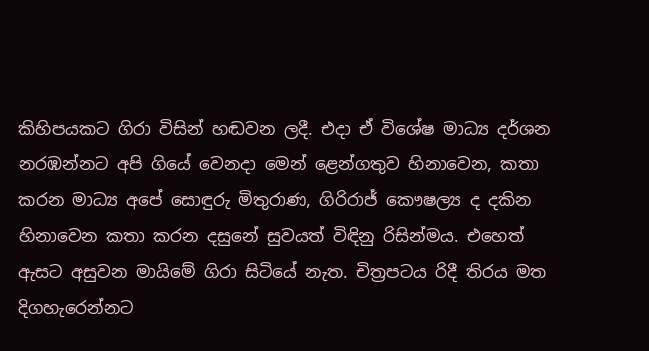කිහිපයකට ගිරා විසින් හඬවන ලදී. එදා ඒ විශේෂ මාධ්‍ය දර්ශන නරඹන්නට අපි ගියේ වෙනදා මෙන් ළෙන්ගතුව හිනාවෙන, කතා කරන මාධ්‍ය අපේ සොඳුරු මිතුරාණ, ගිරිරාජ් කෞෂල්‍ය ද දකින හිනාවෙන කතා කරන දසුනේ සුවයත් විඳිනු රිසින්මය. එහෙත් ඇසට අසුවන මායිමේ ගිරා සිටියේ නැත. චිත්‍රපටය රිදී තිරය මත දිගහැරෙන්නට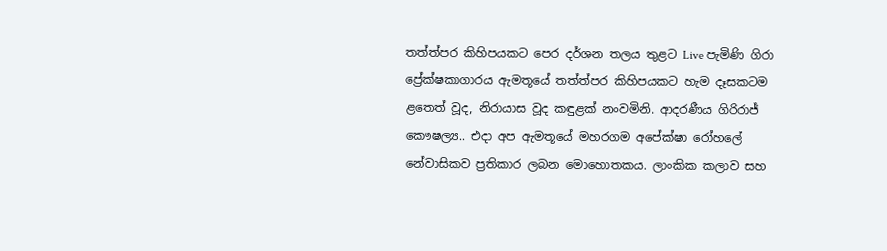තත්ත්පර කිහිපයකට පෙර දර්ශන තලය තුළට Live පැමිණි ගිරා ප්‍රේක්ෂකාගාරය ඇමතූයේ තත්ත්පර කිහිපයකට හැම දෑසකටම ළතෙත් වූද, නිරායාස වූද කඳුළක් නංවමිනි. ආදරණීය ගිරිරාජ් කෞෂල්‍ය.. එදා අප ඇමතූයේ මහරගම අපේක්ෂා රෝහලේ නේවාසිකව ප්‍රතිකාර ලබන මොහොතකය. ලාංකික කලාව සහ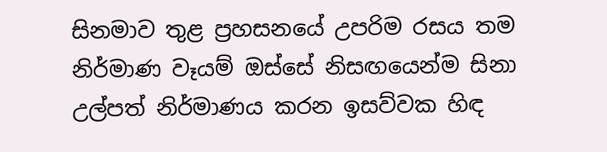සිනමාව තුළ ප්‍රහසනයේ උපරිම රසය තම නිර්මාණ වෑයම් ඔස්සේ නිසඟයෙන්ම සිනා උල්පත් නිර්මාණය කරන ඉසව්වක හිඳ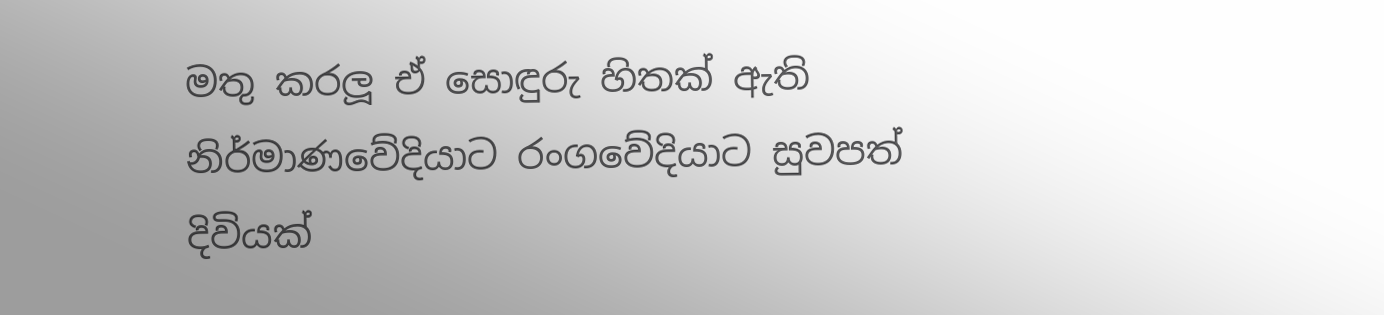මතු කරලූ ඒ සොඳුරු හිතක් ඇති නිර්මාණවේදියාට රංගවේදියාට සුවපත් දිවියක්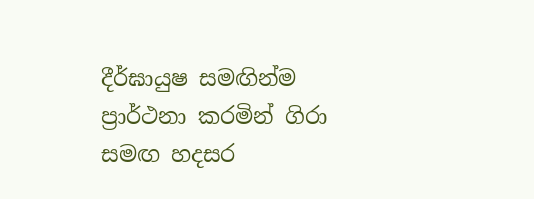දීර්ඝායුෂ සමඟින්ම ප්‍රාර්ථනා කරමින් ගිරා සමඟ හදසර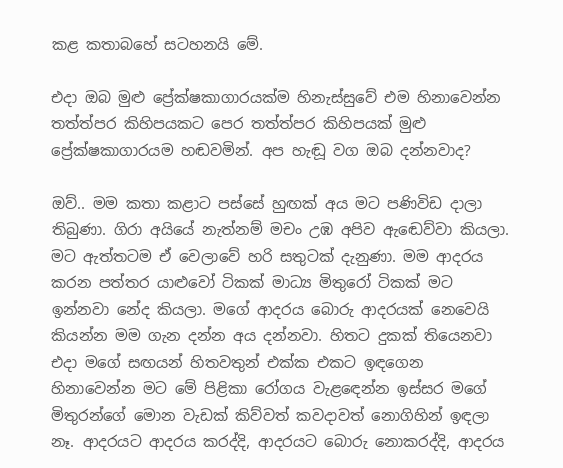කළ කතාබහේ සටහනයි මේ.

එදා ඔබ මුළු ප්‍රේක්ෂකාගාරයක්ම හිනැස්සුවේ එම හිනාවෙන්න තත්ත්පර කිහිපයකට පෙර තත්ත්පර කිහිපයක් මුළු ප්‍රේක්ෂකාගාරයම හඬවමින්. අප හැඬූ වග ඔබ දන්නවාද?

ඔව්.. මම කතා කළාට පස්සේ හුඟක් අය මට පණිවිඩ දාලා තිබුණා. ගිරා අයියේ නැත්නම් මචං උඹ අපිව ඇඬෙව්වා කියලා. මට ඇත්තටම ඒ වෙලාවේ හරි සතුටක් දැනුණා. මම ආදරය කරන පත්තර යාළුවෝ ටිකක් මාධ්‍ය මිතුරෝ ටිකක් මට ඉන්නවා නේද කියලා. මගේ ආදරය බොරු ආදරයක් නෙවෙයි කියන්න මම ගැන දන්න අය දන්නවා. හිතට දුකක් තියෙනවා එදා මගේ සඟයන් හිතවතුන් එක්ක එකට ඉඳගෙන හිනාවෙන්න මට මේ පිළිකා රෝගය වැළඳෙන්න ඉස්සර මගේ මිතුරන්ගේ මොන වැඩක් කිව්වත් කවදාවත් නොගිහින් ඉඳලා නෑ. ආදරයට ආදරය කරද්දි, ආදරයට බොරු නොකරද්දි, ආදරය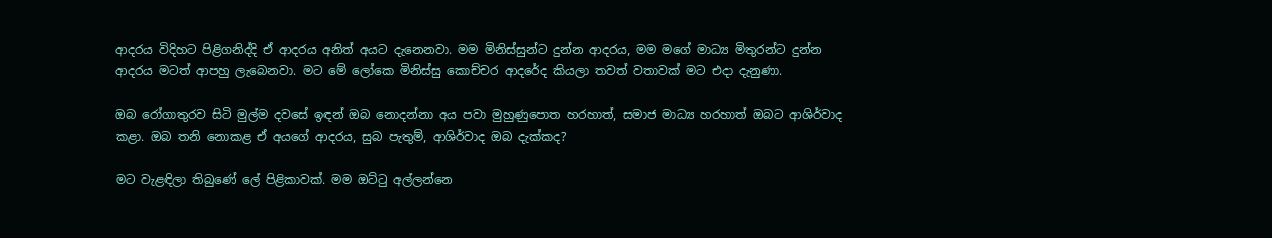ආදරය විදිහට පිළිගනිද්දි ඒ ආදරය අනිත් අයට දැනෙනවා. මම මිනිස්සුන්ට දුන්න ආදරය, මම මගේ මාධ්‍ය මිතුරන්ට දුන්න ආදරය මටත් ආපහු ලැබෙනවා. මට මේ ලෝකෙ මිනිස්සු කොච්චර ආදරේද කියලා තවත් වතාවක් මට එදා දැනුණා.

ඔබ රෝගාතුරව සිටි මුල්ම දවසේ ඉඳන් ඔබ නොදන්නා අය පවා මුහුණුපොත හරහාත්, සමාජ මාධ්‍ය හරහාත් ඔබට ආශිර්වාද කළා. ඔබ තනි නොකළ ඒ අයගේ ආදරය, සුබ පැතුම්, ආශිර්වාද ඔබ දැක්කද?

මට වැළඳිලා තිබුණේ ලේ පිළිකාවක්. මම ඔට්ටු අල්ලන්නෙ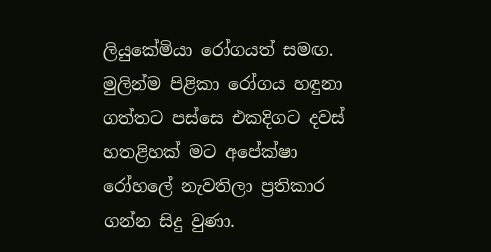ලියුකේමියා රෝගයත් සමඟ. මුලින්ම පිළිකා රෝගය හඳුනා ගත්තට පස්සෙ එකදිගට දවස් හතළිහක් මට අපේක්ෂා රෝහලේ නැවතිලා ප්‍රතිකාර ගන්න සිදු වුණා.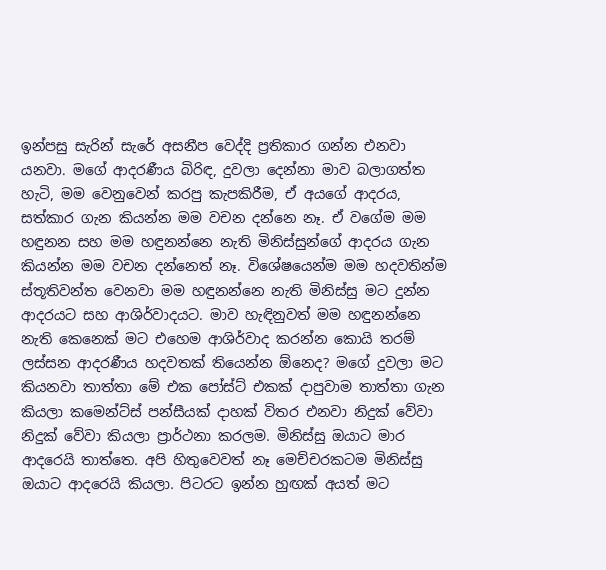ඉන්පසු සැරින් සැරේ අසනීප වෙද්දි ප්‍රතිකාර ගන්න එනවා යනවා. මගේ ආදරණීය බිරිඳ, දුවලා දෙන්නා මාව බලාගත්ත හැටි, මම වෙනුවෙන් කරපු කැපකිරීම, ඒ අයගේ ආදරය, සත්කාර ගැන කියන්න මම වචන දන්නෙ නෑ. ඒ වගේම මම හඳුනන සහ මම හඳුනන්නෙ නැති මිනිස්සුන්ගේ ආදරය ගැන කියන්න මම වචන දන්නෙත් නෑ. විශේෂයෙන්ම මම හදවතින්ම ස්තූතිවන්ත වෙනවා මම හඳුනන්නෙ නැති මිනිස්සු මට දුන්න ආදරයට සහ ආශිර්වාදයට. මාව හැඳිනුවත් මම හඳුනන්නෙ නැති කෙනෙක් මට එහෙම ආශිර්වාද කරන්න කොයි තරම් ලස්සන ආදරණීය හදවතක් තියෙන්න ඕනෙද? මගේ දුවලා මට කියනවා තාත්තා මේ එක පෝස්ට් එකක් දාපුවාම තාත්තා ගැන කියලා කමෙන්ට්ස් පන්සීයක් දාහක් විතර එනවා නිදුක් වේවා නිදුක් වේවා කියලා ප්‍රාර්ථනා කරලම. මිනිස්සු ඔයාට මාර ආදරෙයි තාත්තෙ. අපි හිතුවෙවත් නෑ මෙච්චරකටම මිනිස්සු ඔයාට ආදරෙයි කියලා. පිටරට ඉන්න හුඟක් අයත් මට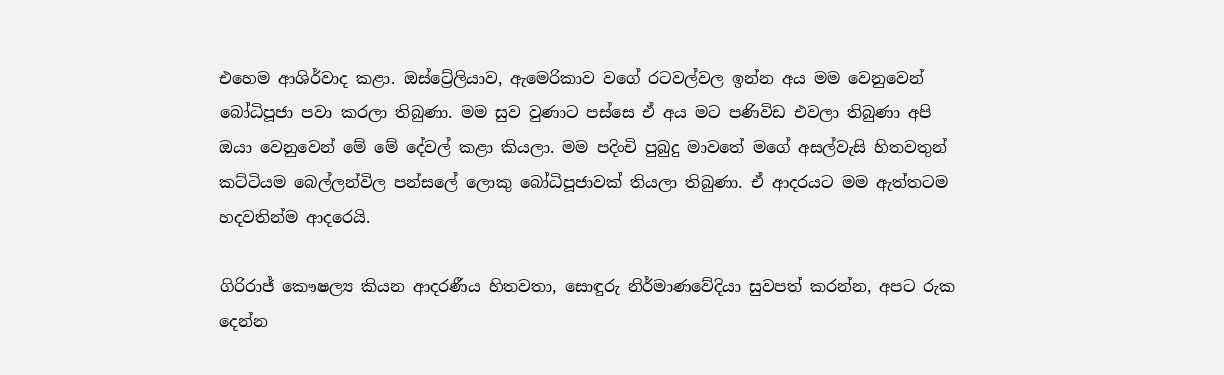එහෙම ආශිර්වාද කළා. ඔස්ට්‍රේලියාව, ඇමෙරිකාව වගේ රටවල්වල ඉන්න අය මම වෙනුවෙන් බෝධිපූජා පවා කරලා තිබුණා. මම සුව වුණාට පස්සෙ ඒ අය මට පණිවිඩ එවලා තිබුණා අපි ඔයා වෙනුවෙන් මේ මේ දේවල් කළා කියලා. මම පදිංචි පුබුදු මාවතේ මගේ අසල්වැසි හිතවතුන් කට්ටියම බෙල්ලන්විල පන්සලේ ලොකු බෝධිපූජාවක් තියලා තිබුණා. ඒ ආදරයට මම ඇත්තටම හදවතින්ම ආදරෙයි.

ගිරිරාජ් කෞෂල්‍ය කියන ආදරණීය හිතවතා, සොඳුරු නිර්මාණවේදියා සුවපත් කරන්න, අපට රුක දෙන්න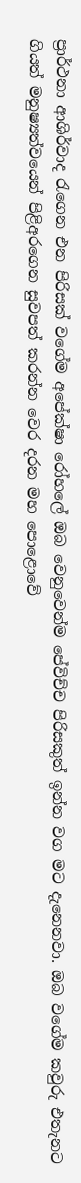ප්‍රාර්ථනා ආශිර්වාද රැගෙන එන පිරිසක් වගේම අපේක්ෂා රෝහලේ ඔබ වෙනුවෙන්ම පේවිච්ච පිරිසකුත් ඉන්න වග මට දැනෙනවා. ඔබ වගේම කවුරු එතැනට ගියත් මනුෂ්‍යත්වයෙන් පිළිඅරගෙන සුවපත් කරන්න වෙර දරන මහ පොළොවේ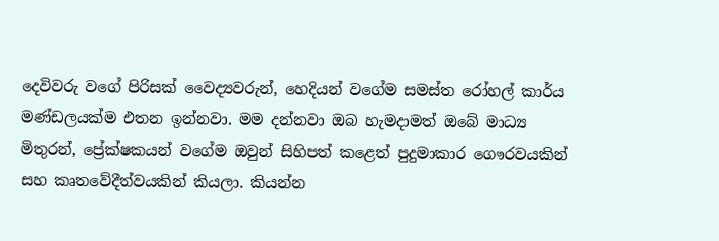දෙවිවරු වගේ පිරිසක් වෛද්‍යවරුන්, හෙදියන් වගේම සමස්ත රෝහල් කාර්ය මණ්ඩලයක්ම එතන ඉන්නවා. මම දන්නවා ඔබ හැමදාමත් ඔබේ මාධ්‍ය මිතුරන්, ප්‍රේක්ෂකයන් වගේම ඔවුන් සිහිපත් කළෙත් පුදුමාකාර ගෞරවයකින් සහ කෘතවේදීත්වයකින් කියලා. කියන්න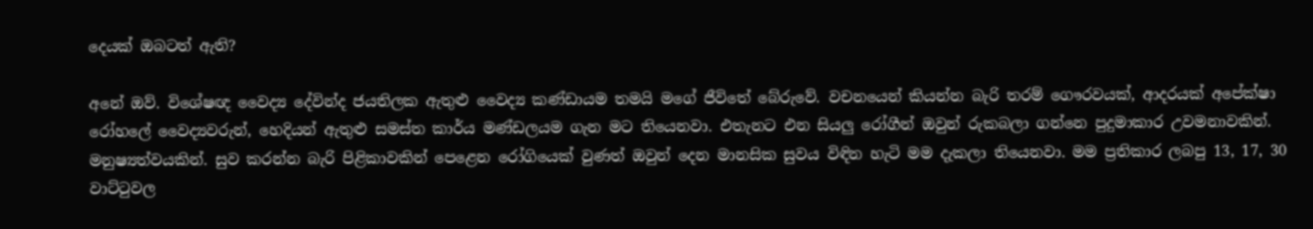දෙයක් ඔබටත් ඇති?

අනේ ඔව්. විශේෂඥ වෛද්‍ය දේවින්ද ජයතිලක ඇතුළු වෛද්‍ය කණ්ඩායම තමයි මගේ ජීවිතේ බේරුවේ. වචනයෙන් කියන්න බැරි තරම් ගෞරවයක්, ආදරයක් අපේක්ෂා රෝහලේ වෛද්‍යවරුන්, හෙදියන් ඇතුළු සමස්ත කාර්ය මණ්ඩලයම ගැන මට තියෙනවා. එතැනට එන සියලු රෝගීන් ඔවුන් රුකබලා ගන්නෙ පුදුමාකාර උවමනාවකින්. මනුෂ්‍යත්වයකින්. සුව කරන්න බැරි පිළිකාවකින් පෙළෙන රෝගියෙක් වුණත් ඔවුන් දෙන මානසික සුවය විඳින හැටි මම දැකලා තියෙනවා. මම ප්‍රතිකාර ලබපු 13, 17, 30 වාට්ටුවල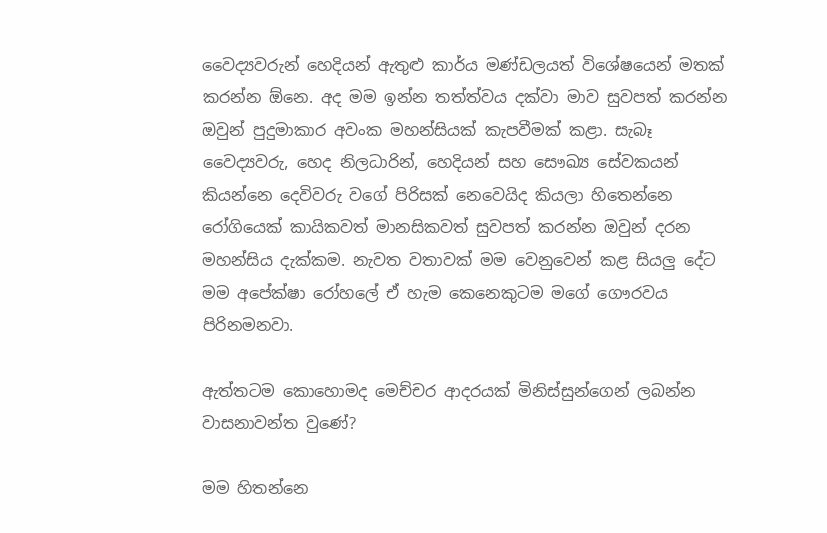වෛද්‍යවරුන් හෙදියන් ඇතුළු කාර්ය මණ්ඩලයත් විශේෂයෙන් මතක් කරන්න ඕනෙ. අද මම ඉන්න තත්ත්වය දක්වා මාව සුවපත් කරන්න ඔවුන් පුදුමාකාර අවංක මහන්සියක් කැපවීමක් කළා. සැබෑ වෛද්‍යවරු, හෙද නිලධාරින්, හෙදියන් සහ සෞඛ්‍ය සේවකයන් කියන්නෙ දෙවිවරු වගේ පිරිසක් නෙවෙයිද කියලා හිතෙන්නෙ රෝගියෙක් කායිකවත් මානසිකවත් සුවපත් කරන්න ඔවුන් දරන මහන්සිය දැක්කම. නැවත වතාවක් මම වෙනුවෙන් කළ සියලු දේට මම අපේක්ෂා රෝහලේ ඒ හැම කෙනෙකුටම මගේ ගෞරවය පිරිනමනවා.

ඇත්තටම කොහොමද මෙච්චර ආදරයක් මිනිස්සුන්ගෙන් ලබන්න වාසනාවන්ත වුණේ?

මම හිතන්නෙ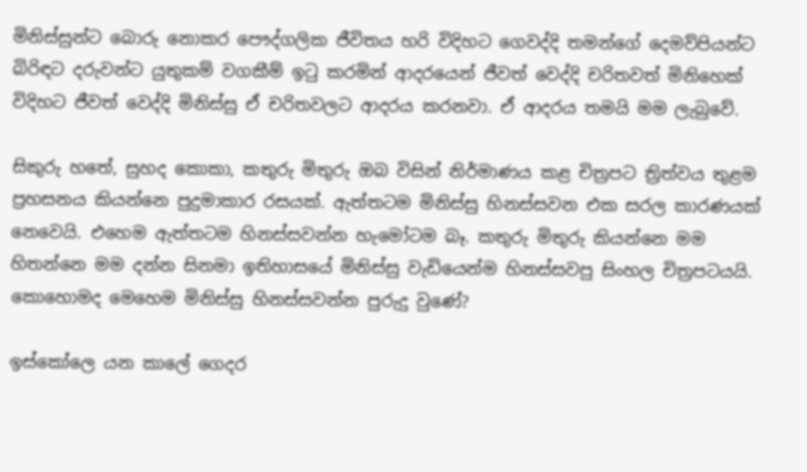මිනිස්සුන්ට බොරු නොකර පෞද්ගලික ජීවිතය හරි විදිහට ගෙවද්දි තමන්ගේ දෙමව්පියන්ට බිරිඳට දරුවන්ට යුතුකම් වගකීම් ඉටු කරමින් ආදරයෙන් ජීවත් වෙද්දි චරිතවත් මිනිහෙක් විදිහට ජීවත් වෙද්දි මිනිස්සු ඒ චරිතවලට ආදරය කරනවා. ඒ ආදරය තමයි මම ලැබුවේ.

සිකුරු හතේ, සුහද කොකා, කතුරු මිතුරු ඔබ විසින් නිර්මාණය කළ චිත්‍රපට ත්‍රිත්වය තුළම ප්‍රහසනය කියන්නෙ පුදුමාකාර රසයක්. ඇත්තටම මිනිස්සු හිනස්සවන එක සරල කාරණයක් නෙවෙයි. එහෙම ඇත්තටම හිනස්සවන්න හැමෝටම බෑ. කතුරු මිතුරු කියන්නෙ මම හිතන්නෙ මම දන්න සිනමා ඉතිහාසයේ මිනිස්සු වැඩියෙන්ම හිනස්සවපු සිංහල චිත්‍රපටයයි. කොහොමද මෙහෙම මිනිස්සු හිනස්සවන්න පුරුදු වුණේ?

ඉස්කෝලෙ යන කාලේ ගෙදර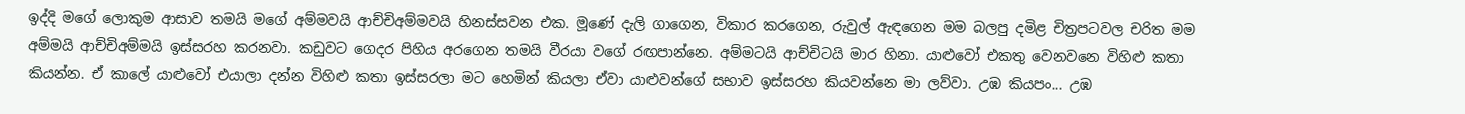ඉද්දි මගේ ලොකුම ආසාව තමයි මගේ අම්මවයි ආච්චිඅම්මවයි හිනස්සවන එක. මූණේ දැලි ගාගෙන, විකාර කරගෙන, රුවුල් ඇඳගෙන මම බලපු දමිළ චිත්‍රපටවල චරිත මම අම්මයි ආච්චිඅම්මයි ඉස්සරහ කරනවා. කඩුවට ගෙදර පිහිය අරගෙන තමයි වීරයා වගේ රඟපාන්නෙ. අම්මටයි ආච්චිටයි මාර හිනා. යාළුවෝ එකතු වෙනවනෙ විහිළු කතා කියන්න. ඒ කාලේ යාළුවෝ එයාලා දන්න විහිළු කතා ඉස්සරලා මට හෙමින් කියලා ඒවා යාළුවන්ගේ සභාව ඉස්සරහ කියවන්නෙ මා ලව්වා. උඹ කියපං... උඹ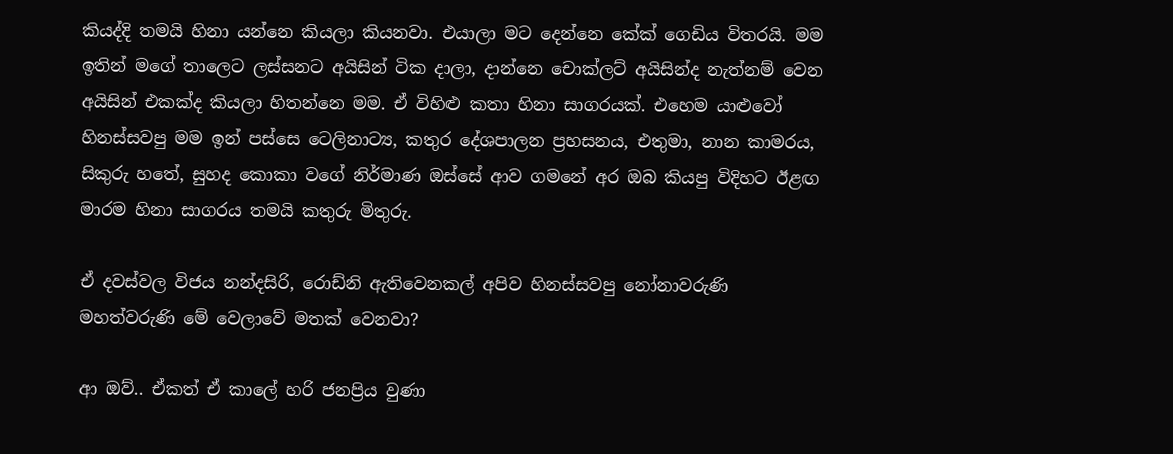කියද්දි තමයි හිනා යන්නෙ කියලා කියනවා. එයාලා මට දෙන්නෙ කේක් ගෙඩිය විතරයි. මම ඉතින් මගේ තාලෙට ලස්සනට අයිසින් ටික දාලා, දාන්නෙ චොක්ලට් අයිසින්ද නැත්නම් වෙන අයිසින් එකක්ද කියලා හිතන්නෙ මම. ඒ විහිළු කතා හිනා සාගරයක්. එහෙම යාළුවෝ හිනස්සවපු මම ඉන් පස්සෙ ටෙලිනාට්‍ය, කතුර දේශපාලන ප්‍රහසනය, එතුමා, නාන කාමරය, සිකුරු හතේ, සුහද කොකා වගේ නිර්මාණ ඔස්සේ ආව ගමනේ අර ඔබ කියපු විදිහට ඊළඟ මාරම හිනා සාගරය තමයි කතුරු මිතුරු.

ඒ දවස්වල විජය නන්දසිරි, රොඩ්නි ඇතිවෙනකල් අපිව හිනස්සවපු නෝනාවරුණි මහත්වරුණි මේ වෙලාවේ මතක් වෙනවා?

ආ ඔව්.. ඒකත් ඒ කාලේ හරි ජනප්‍රිය වුණා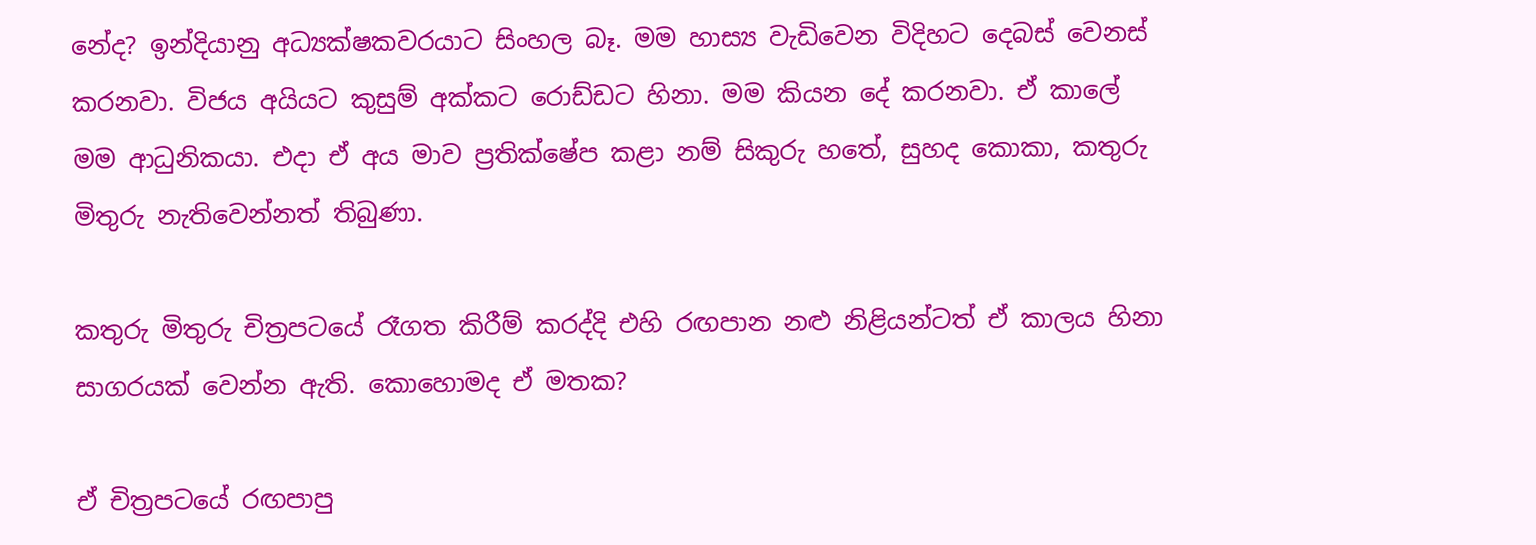නේද? ඉන්දියානු අධ්‍යක්ෂකවරයාට සිංහල බෑ. මම හාස්‍ය වැඩිවෙන විදිහට දෙබස් වෙනස් කරනවා. විජය අයියට කුසුම් අක්කට රොඩ්ඩට හිනා. මම කියන දේ කරනවා. ඒ කාලේ මම ආධුනිකයා. එදා ඒ අය මාව ප්‍රතික්ෂේප කළා නම් සිකුරු හතේ, සුහද කොකා, කතුරු මිතුරු නැතිවෙන්නත් තිබුණා.

කතුරු මිතුරු චිත්‍රපටයේ රෑගත කිරීම් කරද්දි එහි රඟපාන නළු නිළියන්ටත් ඒ කාලය හිනා සාගරයක් වෙන්න ඇති. කොහොමද ඒ මතක?

ඒ චිත්‍රපටයේ රඟපාපු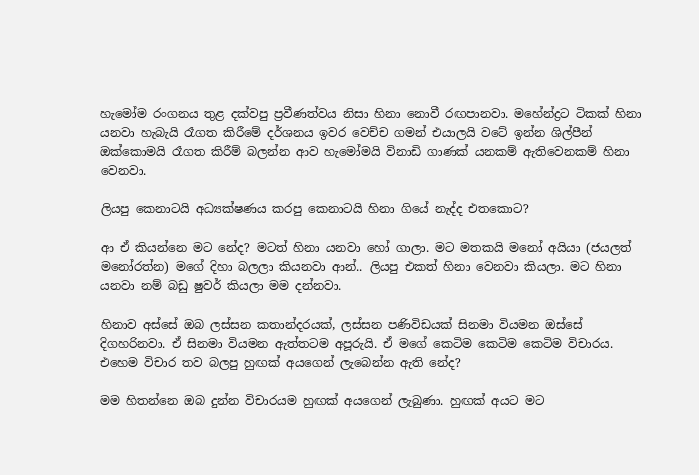හැමෝම රංගනය තුළ දක්වපු ප්‍රවීණත්වය නිසා හිනා නොවී රඟපානවා. මහේන්ද්‍රට ටිකක් හිනා යනවා හැබැයි රෑගත කිරීමේ දර්ශනය ඉවර වෙච්ච ගමන් එයාලයි වටේ ඉන්න ශිල්පීන් ඔක්කොමයි රෑගත කිරීම් බලන්න ආව හැමෝමයි විනාඩි ගාණක් යනකම් ඇතිවෙනකම් හිනා වෙනවා.

ලියපු කෙනාටයි අධ්‍යක්ෂණය කරපු කෙනාටයි හිනා ගියේ නැද්ද එතකොට?

ආ ඒ කියන්නෙ මට නේද? මටත් හිනා යනවා හෝ ගාලා. මට මතකයි මනෝ අයියා (ජයලත් මනෝරත්න) මගේ දිහා බලලා කියනවා ආන්.. ලියපු එකත් හිනා වෙනවා කියලා. මට හිනා යනවා නම් බඩු ෂුවර් කියලා මම දන්නවා.

හිනාව අස්සේ ඔබ ලස්සන කතාන්දරයක්, ලස්සන පණිවිඩයක් සිනමා වියමන ඔස්සේ දිගහරිනවා. ඒ සිනමා වියමන ඇත්තටම අපූරුයි. ඒ මගේ කෙටිම කෙටිම කෙටිම විචාරය. එහෙම විචාර තව බලපු හුඟක් අයගෙන් ලැබෙන්න ඇති නේද?

මම හිතන්නෙ ඔබ දුන්න විචාරයම හුඟක් අයගෙන් ලැබුණා. හුඟක් අයට මට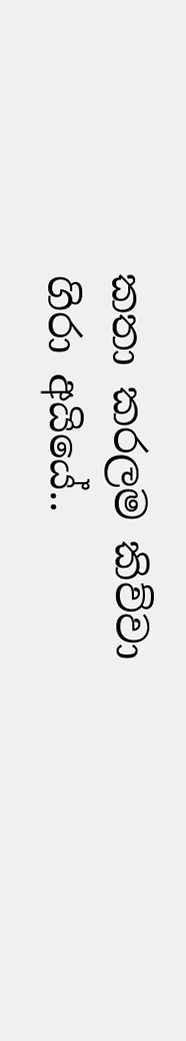කතා කරලම කිව්වා ගිරා අයියේ..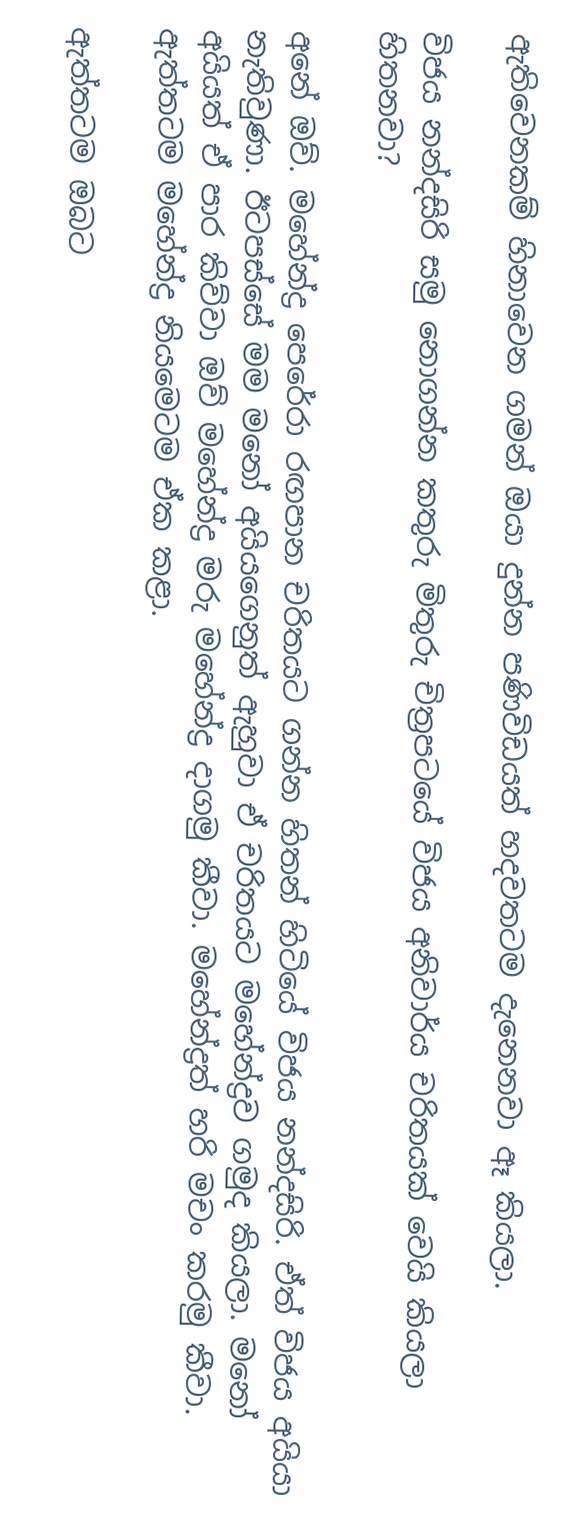ඇතිවෙනකම් හිනාවෙන ගමන් ඔයා දුන්න පණිවිඩයත් හදවතටම දැනෙනවා ඈ කියලා.

විජය නන්දසිරි සමු නොගන්න කතුරු මිතුරු චිත්‍රපටයේ විජය අනිවාර්ය චරිතයක් වෙයි කියලා හිතනවා?

අනේ ඔව්. මහේන්ද්‍ර පෙරේරා රඟපාන චරිතයට ගන්න හිතන් හිටියේ විජය නන්දසිරි. ඒත් විජය අයියා නැතිවුණා. ඊටපස්සේ මම මනෝ අයියගෙනුත් ඇහුවා ඒ චරිතයට මහේන්ද්‍රව ගමුද කියලා. මනෝ අයියත් ඒ පාර කිව්වා ඔව් මහේන්ද්‍ර මරු මහේන්ද්‍ර දාගමු කීවා. මහේන්ද්‍රත් හරි මචං කරමු කීවා. ඇත්තටම මහේන්ද්‍ර නියමෙටම ඒක කළා.

ඇත්තටම ඔබට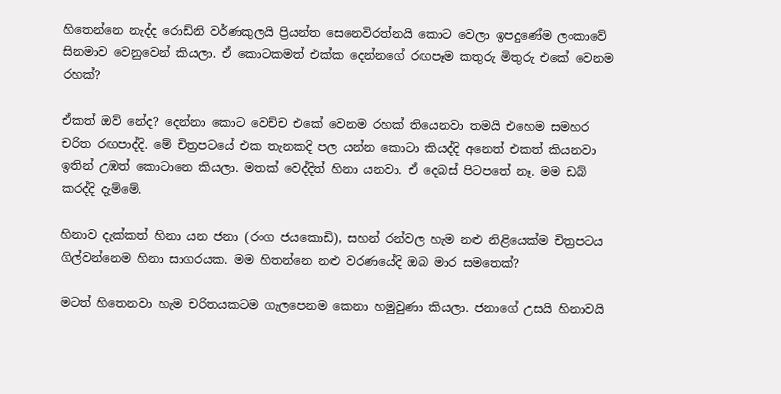හිතෙන්නෙ නැද්ද රොඩ්නි වර්ණකුලයි ප්‍රියන්ත සෙනෙවිරත්නයි කොට වෙලා ඉපදුණේම ලංකාවේ සිනමාව වෙනුවෙන් කියලා. ඒ කොටකමත් එක්ක දෙන්නගේ රඟපෑම කතුරු මිතුරු එකේ වෙනම රහක්?

ඒකත් ඔව් නේද? දෙන්නා කොට වෙච්ච එකේ වෙනම රහක් තියෙනවා තමයි එහෙම සමහර චරිත රඟපාද්දි. මේ චිත්‍රපටයේ එක තැනකදි පල යන්න කොටා කියද්දි අනෙත් එකත් කියනවා ඉතින් උඹත් කොටානෙ කියලා. මතක් වෙද්දිත් හිනා යනවා. ඒ දෙබස් පිටපතේ නෑ. මම ඩබ් කරද්දි දැම්මේ.

හිනාව දැක්කත් හිනා යන ජනා (රංග ජයකොඩි), සහන් රන්වල හැම නළු නිළියෙක්ම චිත්‍රපටය ගිල්වන්නෙම හිනා සාගරයක. මම හිතන්නෙ නළු වරණයේදි ඔබ මාර සමතෙක්?

මටත් හිතෙනවා හැම චරිතයකටම ගැලපෙනම කෙනා හමුවුණා කියලා. ජනාගේ උසයි හිනාවයි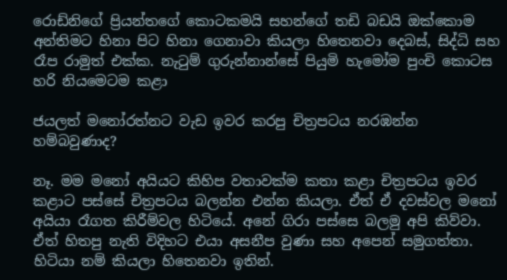රොඩ්නිගේ ප්‍රියන්තගේ කොටකමයි සහන්ගේ තඩි බඩයි ඔක්කොම අන්තිමට හිනා පිට හිනා ගෙනාවා කියලා හිතෙනවා දෙබස්, සිද්ධි සහ රෑප රාමුත් එක්ක. නැටුම් ගුරුන්නාන්සේ පියුමි හැමෝම පුංචි කොටස හරි නියමෙටම කළා

ජයලත් මනෝරත්නට වැඩ ඉවර කරපු චිත්‍රපටය නරඹන්න හම්බවුණාද?

නෑ. මම මනෝ අයියට කිහිප වතාවක්ම කතා කළා චිත්‍රපටය ඉවර කළාට පස්සේ චිත්‍රපටය බලන්න එන්න කියලා. ඒත් ඒ දවස්වල මනෝ අයියා රෑගත කිරීම්වල හිටියේ. අනේ ගිරා පස්සෙ බලමු අපි කිව්වා. ඒත් හිතපු නැති විදිහට එයා අසනීප වුණා සහ අපෙන් සමුගත්තා. හිටියා නම් කියලා හිතෙනවා ඉතින්.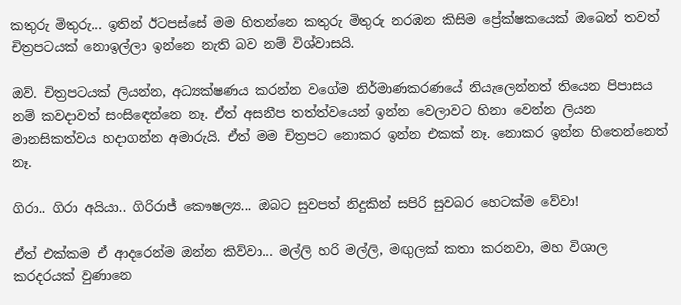කතුරු මිතුරු... ඉතින් ඊටපස්සේ මම හිතන්නෙ කතුරු මිතුරු නරඹන කිසිම ප්‍රේක්ෂකයෙක් ඔබෙන් තවත් චිත්‍රපටයක් නොඉල්ලා ඉන්නෙ නැති බව නම් විශ්වාසයි.

ඔව්. චිත්‍රපටයක් ලියන්න, අධ්‍යක්ෂණය කරන්න වගේම නිර්මාණකරණයේ නියැලෙන්නත් තියෙන පිපාසය නම් කවදාවත් සංසිඳෙන්නෙ නෑ. ඒත් අසනීප තත්ත්වයෙන් ඉන්න වෙලාවට හිනා වෙන්න ලියන මානසිකත්වය හදාගන්න අමාරුයි. ඒත් මම චිත්‍රපට නොකර ඉන්න එකක් නෑ. නොකර ඉන්න හිතෙන්නෙත් නෑ.

ගිරා.. ගිරා අයියා.. ගිරිරාජ් කෞෂල්‍ය... ඔබට සුවපත් නිදුකින් සපිරි සුවබර හෙටක්ම වේවා!

ඒත් එක්කම ඒ ආදරෙන්ම ඔන්න කිව්වා... මල්ලි හරි මල්ලි, මඟුලක් කතා කරනවා, මහ විශාල කරදරයක් වුණානෙ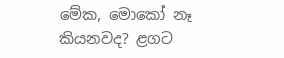මේක, මොකෝ නෑ කියනවද? ළගට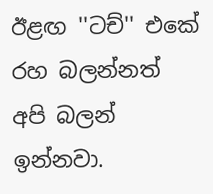ඊළඟ ''ටච්'' එකේ රහ බලන්නත් අපි බලන් ඉන්නවා.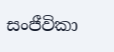සංජීවිකා